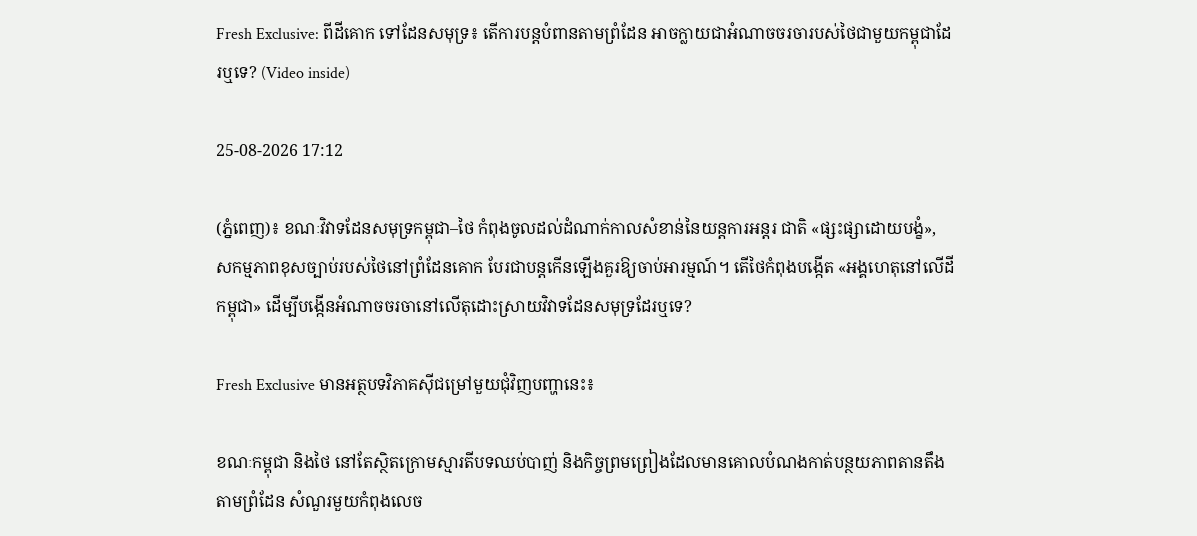Fresh Exclusive: ពីដីគោក ទៅដែនសមុទ្រ៖ តើការបន្តបំពានតាមព្រំដែន អាចក្លាយជាអំណាចចរចារបស់ថៃជាមួយកម្ពុជាដែរឬទេ? (Video inside)

25-08-2026 17:12

(ភ្នំពេញ)៖ ខណៈវិវាទដែនសមុទ្រកម្ពុជា–ថៃ កំពុងចូលដល់ដំណាក់កាលសំខាន់នៃយន្តការអន្តរ ជាតិ «ផ្សះផ្សាដោយបង្ខំ», សកម្មភាពខុសច្បាប់របស់ថៃនៅព្រំដែនគោក បែរជាបន្តកើនឡើងគួរឱ្យចាប់អារម្មណ៍។ តើថៃកំពុងបង្កើត «អង្គហេតុនៅលើដីកម្ពុជា» ដើម្បីបង្កើនអំណាចចរចានៅលើតុដោះស្រាយវិវាទដែនសមុទ្រដែរឬទេ?

Fresh Exclusive មានអត្ថបទវិភាគស៊ីជម្រៅមួយជុំវិញបញ្ហានេះ៖

ខណៈកម្ពុជា និងថៃ នៅតែស្ថិតក្រោមស្មារតីបទឈប់បាញ់ និងកិច្ចព្រមព្រៀងដែលមានគោលបំណងកាត់បន្ថយភាពតានតឹងតាមព្រំដែន សំណួរមួយកំពុងលេច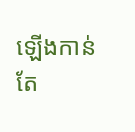ឡើងកាន់តែ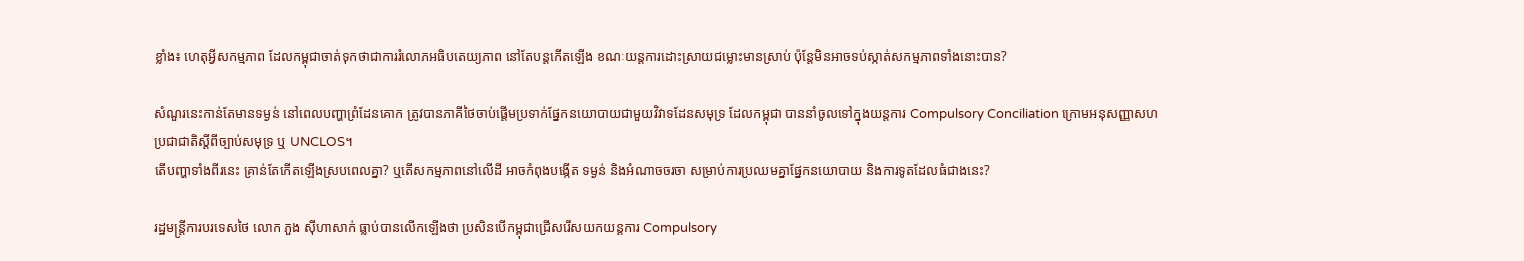ខ្លាំង៖ ហេតុអ្វីសកម្មភាព ដែលកម្ពុជាចាត់ទុកថាជាការរំលោភអធិបតេយ្យភាព នៅតែបន្តកើតឡើង ខណៈយន្តការដោះស្រាយជម្លោះមានស្រាប់ ប៉ុន្តែមិនអាចទប់ស្កាត់សកម្មភាពទាំងនោះបាន?

សំណួរនេះកាន់តែមានទម្ងន់ នៅពេលបញ្ហាព្រំដែនគោក ត្រូវបានភាគីថៃចាប់ផ្តើមប្រទាក់ផ្នែកនយោបាយជាមួយវិវាទដែនសមុទ្រ ដែលកម្ពុជា បាននាំចូលទៅក្នុងយន្តការ Compulsory Conciliation ក្រោមអនុសញ្ញាសហប្រជាជាតិស្តីពីច្បាប់សមុទ្រ ឬ UNCLOS។
តើបញ្ហាទាំងពីរនេះ គ្រាន់តែកើតឡើងស្របពេលគ្នា? ឬតើសកម្មភាពនៅលើដី អាចកំពុងបង្កើត ទម្ងន់ និងអំណាចចរចា សម្រាប់ការប្រឈមគ្នាផ្នែកនយោបាយ និងការទូតដែលធំជាងនេះ?

រដ្ឋមន្ត្រីការបរទេសថៃ លោក ភួង ស៊ីហាសាក់ ធ្លាប់បានលើកឡើងថា ប្រសិនបើកម្ពុជាជ្រើសរើសយកយន្តការ Compulsory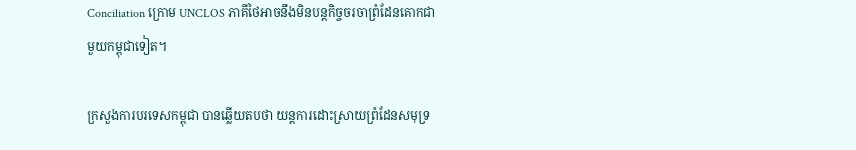Conciliation ក្រោម UNCLOS ភាគីថៃអាចនឹងមិនបន្តកិច្ចចរចាព្រំដែនគោកជាមួយកម្ពុជាទៀត។

ក្រសួងការបរទេសកម្ពុជា បានឆ្លើយតបថា យន្តការដោះស្រាយព្រំដែនសមុទ្រ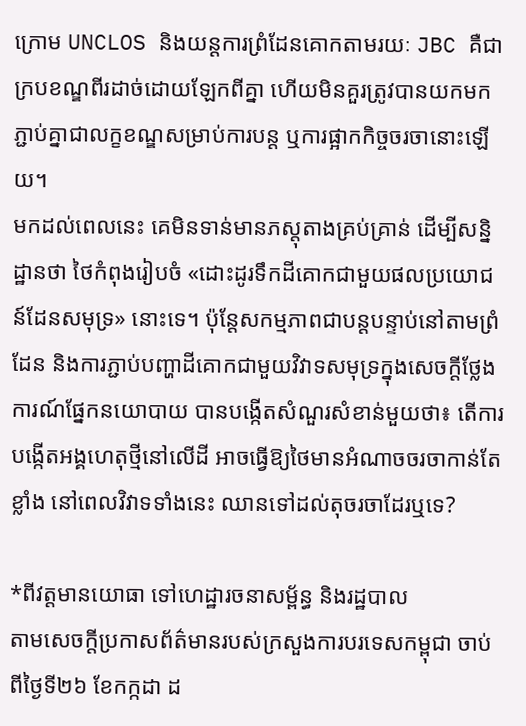ក្រោម UNCLOS និងយន្តការព្រំដែនគោកតាមរយៈ JBC គឺជាក្របខណ្ឌពីរដាច់ដោយឡែកពីគ្នា ហើយមិនគួរត្រូវបានយកមកភ្ជាប់គ្នាជាលក្ខខណ្ឌសម្រាប់ការបន្ត ឬការផ្អាកកិច្ចចរចានោះឡើយ។
មកដល់ពេលនេះ គេមិនទាន់មានភស្តុតាងគ្រប់គ្រាន់ ដើម្បីសន្និដ្ឋានថា ថៃកំពុងរៀបចំ «ដោះដូរទឹកដីគោកជាមួយផលប្រយោជន៍ដែនសមុទ្រ» នោះទេ។ ប៉ុន្តែសកម្មភាពជាបន្តបន្ទាប់នៅតាមព្រំដែន និងការភ្ជាប់បញ្ហាដីគោកជាមួយវិវាទសមុទ្រក្នុងសេចក្តីថ្លែងការណ៍ផ្នែកនយោបាយ បានបង្កើតសំណួរសំខាន់មួយថា៖ តើការបង្កើតអង្គហេតុថ្មីនៅលើដី អាចធ្វើឱ្យថៃមានអំណាចចរចាកាន់តែខ្លាំង នៅពេលវិវាទទាំងនេះ ឈានទៅដល់តុចរចាដែរឬទេ?

*ពីវត្តមានយោធា ទៅហេដ្ឋារចនាសម្ព័ន្ធ និងរដ្ឋបាល
តាមសេចក្តីប្រកាសព័ត៌មានរបស់ក្រសួងការបរទេសកម្ពុជា ចាប់ពីថ្ងៃទី២៦ ខែកក្កដា ដ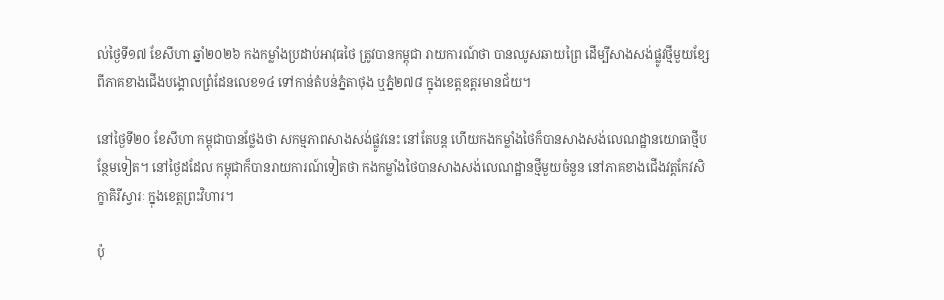ល់ថ្ងៃទី១៧ ខែសីហា ឆ្នាំ២០២៦ កងកម្លាំងប្រដាប់អាវុធថៃ ត្រូវបានកម្ពុជា រាយការណ៍ថា បានឈូសឆាយព្រៃ ដើម្បីសាងសង់ផ្លូវថ្មីមួយខ្សែ ពីភាគខាងជើងបង្គោលព្រំដែនលេខ១៤ ទៅកាន់តំបន់ភ្នំតាថុង ឬភ្នំ២៧៨ ក្នុងខេត្តឧត្តរមានជ័យ។

នៅថ្ងៃទី២០ ខែសីហា កម្ពុជាបានថ្លែងថា សកម្មភាពសាងសង់ផ្លូវនេះ នៅតែបន្ត ហើយកងកម្លាំងថៃក៏បានសាងសង់លេណដ្ឋានយោធាថ្មីបន្ថែមទៀត។ នៅថ្ងៃដដែល កម្ពុជាក៏បានរាយការណ៍ទៀតថា កងកម្លាំងថៃបានសាងសង់លេណដ្ឋានថ្មីមួយចំនួន នៅភាគខាងជើងវត្តកែវសិក្ខាគិរីស្វារៈ ក្នុងខេត្តព្រះវិហារ។

ប៉ុ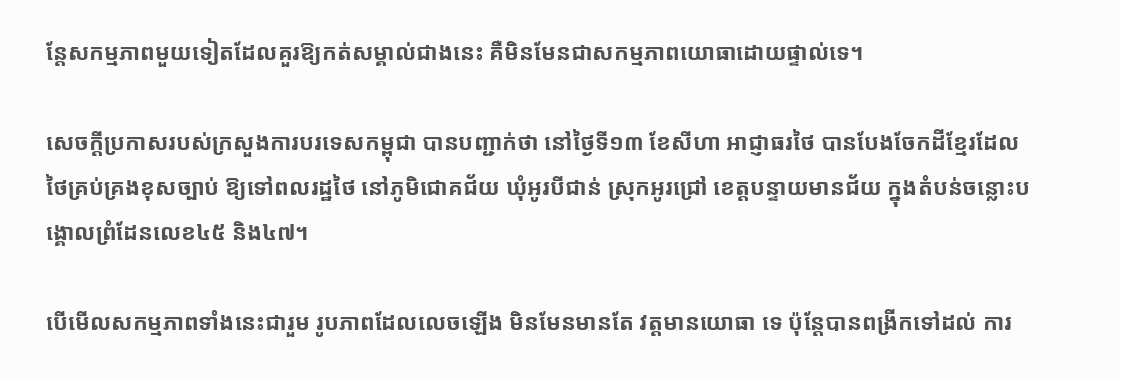ន្តែសកម្មភាពមួយទៀតដែលគួរឱ្យកត់សម្គាល់ជាងនេះ គឺមិនមែនជាសកម្មភាពយោធាដោយផ្ទាល់ទេ។

សេចក្តីប្រកាសរបស់ក្រសួងការបរទេសកម្ពុជា បានបញ្ជាក់ថា នៅថ្ងៃទី១៣ ខែសីហា អាជ្ញាធរថៃ បានបែងចែកដីខ្មែរដែលថៃគ្រប់គ្រងខុសច្បាប់ ឱ្យទៅពលរដ្ឋថៃ នៅភូមិជោគជ័យ ឃុំអូរបីជាន់ ស្រុកអូរជ្រៅ ខេត្តបន្ទាយមានជ័យ ក្នុងតំបន់ចន្លោះបង្គោលព្រំដែនលេខ៤៥ និង៤៧។

បើមើលសកម្មភាពទាំងនេះជារួម រូបភាពដែលលេចឡើង មិនមែនមានតែ វត្តមានយោធា ទេ ប៉ុន្តែបានពង្រីកទៅដល់ ការ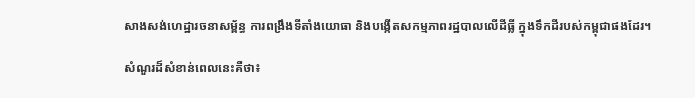សាងសង់ហេដ្ឋារចនាសម្ព័ន្ធ ការពង្រឹងទីតាំងយោធា និងបង្កើតសកម្មភាពរដ្ឋបាលលើដីធ្លី ក្នុងទឹកដីរបស់កម្ពុជាផងដែរ។

សំណួរដ៏សំខាន់ពេលនេះគឺថា៖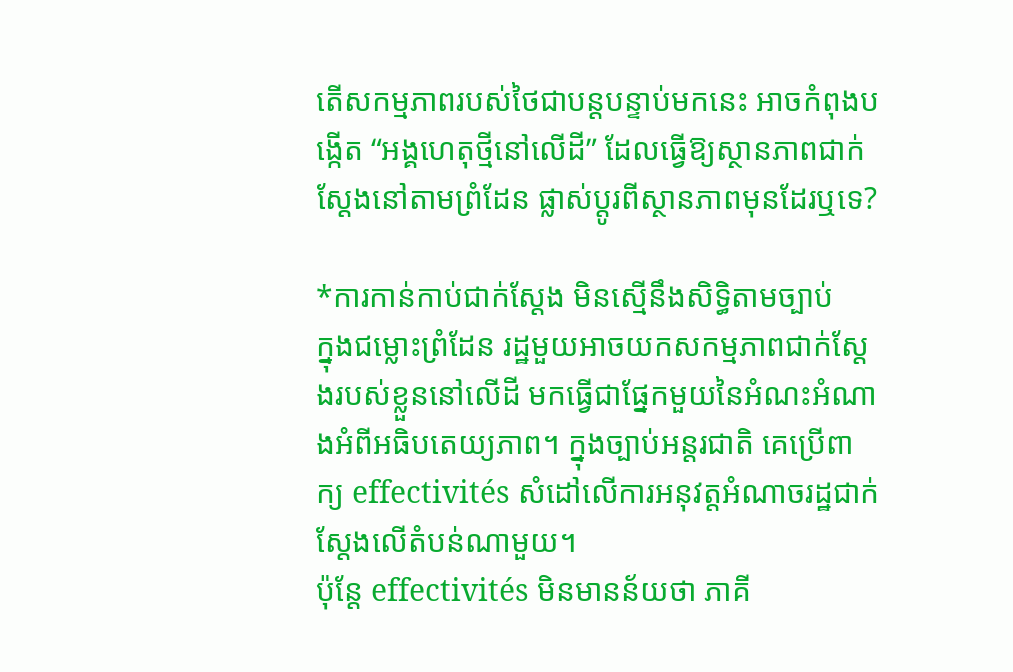តើសកម្មភាពរបស់ថៃជាបន្តបន្ទាប់មកនេះ អាចកំពុងបង្កើត “អង្គហេតុថ្មីនៅលើដី” ដែលធ្វើឱ្យស្ថានភាពជាក់ស្តែងនៅតាមព្រំដែន ផ្លាស់ប្តូរពីស្ថានភាពមុនដែរឬទេ?

*ការកាន់កាប់ជាក់ស្តែង មិនស្មើនឹងសិទ្ធិតាមច្បាប់
ក្នុងជម្លោះព្រំដែន រដ្ឋមួយអាចយកសកម្មភាពជាក់ស្តែងរបស់ខ្លួននៅលើដី មកធ្វើជាផ្នែកមួយនៃអំណះអំណាងអំពីអធិបតេយ្យភាព។ ក្នុងច្បាប់អន្តរជាតិ គេប្រើពាក្យ effectivités សំដៅលើការអនុវត្តអំណាចរដ្ឋជាក់ស្តែងលើតំបន់ណាមួយ។
ប៉ុន្តែ effectivités មិនមានន័យថា ភាគី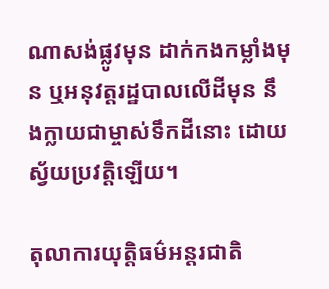ណាសង់ផ្លូវមុន ដាក់កងកម្លាំងមុន ឬអនុវត្តរដ្ឋបាលលើដីមុន នឹងក្លាយជាម្ចាស់ទឹកដីនោះ ដោយស្វ័យប្រវត្តិឡើយ។

តុលាការយុត្តិធម៌អន្តរជាតិ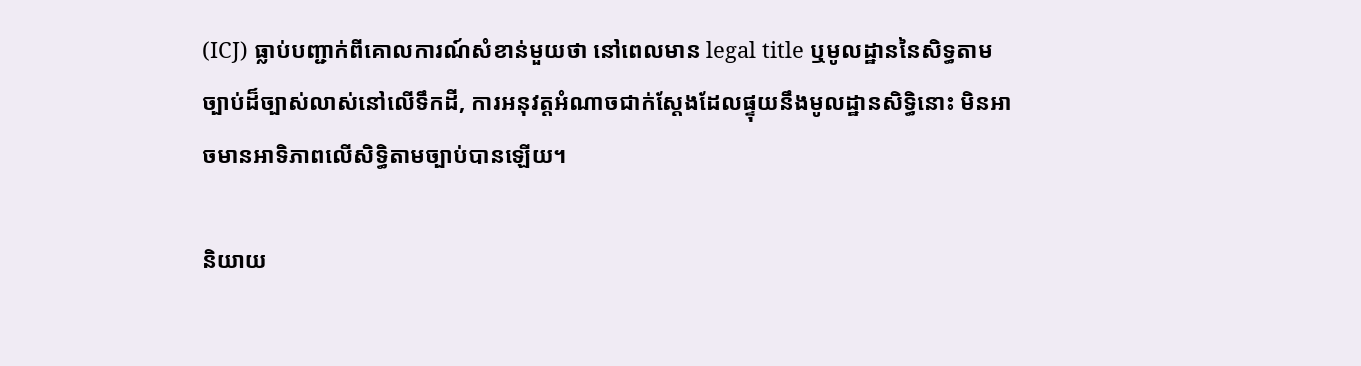(ICJ) ធ្លាប់បញ្ជាក់ពីគោលការណ៍សំខាន់មួយថា នៅពេលមាន legal title ឬមូលដ្ឋាននៃសិទ្ធតាមច្បាប់ដ៏ច្បាស់លាស់នៅលើទឹកដី, ការអនុវត្តអំណាចជាក់ស្តែងដែលផ្ទុយនឹងមូលដ្ឋានសិទ្ធិនោះ មិនអាចមានអាទិភាពលើសិទ្ធិតាមច្បាប់បានឡើយ។

និយាយ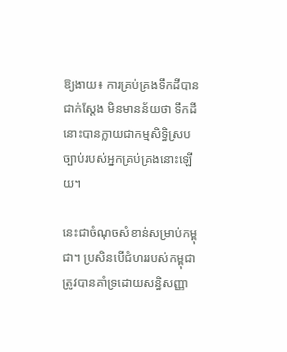ឱ្យងាយ៖ ការគ្រប់គ្រងទឹកដីបានជាក់ស្តែង មិនមានន័យថា ទឹកដីនោះបានក្លាយជាកម្មសិទ្ធិស្របច្បាប់របស់អ្នកគ្រប់គ្រងនោះឡើយ។

នេះជាចំណុចសំខាន់សម្រាប់កម្ពុជា។ ប្រសិនបើជំហររបស់កម្ពុជា ត្រូវបានគាំទ្រដោយសន្ធិសញ្ញា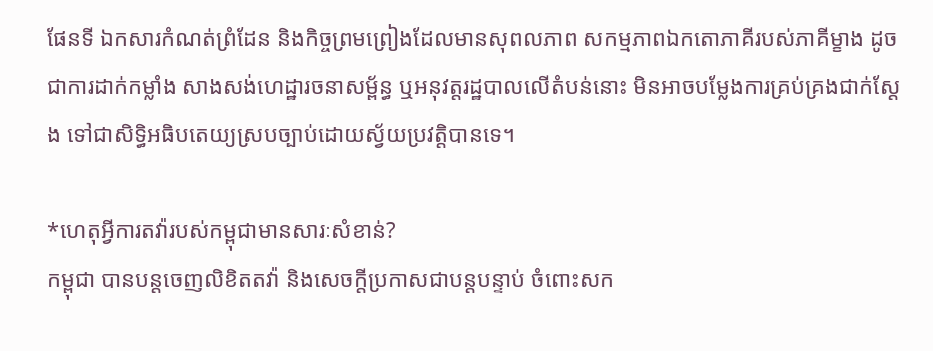ផែនទី ឯកសារកំណត់ព្រំដែន និងកិច្ចព្រមព្រៀងដែលមានសុពលភាព សកម្មភាពឯកតោភាគីរបស់ភាគីម្ខាង ដូចជាការដាក់កម្លាំង សាងសង់ហេដ្ឋារចនាសម្ព័ន្ធ ឬអនុវត្តរដ្ឋបាលលើតំបន់នោះ មិនអាចបម្លែងការគ្រប់គ្រងជាក់ស្តែង ទៅជាសិទ្ធិអធិបតេយ្យស្របច្បាប់ដោយស្វ័យប្រវត្តិបានទេ។

*ហេតុអ្វីការតវ៉ារបស់កម្ពុជាមានសារៈសំខាន់?
កម្ពុជា បានបន្តចេញលិខិតតវ៉ា និងសេចក្តីប្រកាសជាបន្តបន្ទាប់ ចំពោះសក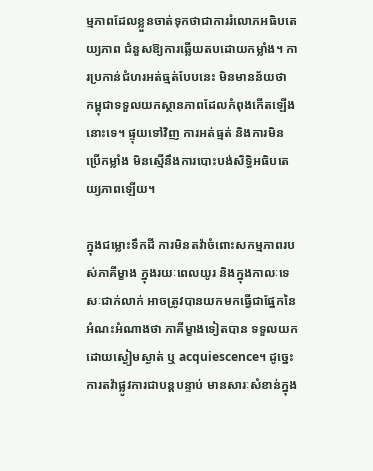ម្មភាពដែលខ្លួនចាត់ទុកថាជាការរំលោភអធិបតេយ្យភាព ជំនួសឱ្យការឆ្លើយតបដោយកម្លាំង។ ការប្រកាន់ជំហរអត់ធ្មត់បែបនេះ មិនមានន័យថា កម្ពុជាទទួលយកស្ថានភាពដែលកំពុងកើតឡើងនោះទេ។ ផ្ទុយទៅវិញ ការអត់ធ្មត់ និងការមិនប្រើកម្លាំង មិនស្មើនឹងការបោះបង់សិទ្ធិអធិបតេយ្យភាពឡើយ។

ក្នុងជម្លោះទឹកដី ការមិនតវ៉ាចំពោះសកម្មភាពរបស់ភាគីម្ខាង ក្នុងរយៈពេលយូរ និងក្នុងកាលៈទេសៈជាក់លាក់ អាចត្រូវបានយកមកធ្វើជាផ្នែកនៃអំណះអំណាងថា ភាគីម្ខាងទៀតបាន ទទួលយកដោយស្ងៀមស្ងាត់ ឬ acquiescence។ ដូច្នេះ ការតវ៉ាផ្លូវការជាបន្តបន្ទាប់ មានសារៈសំខាន់ក្នុង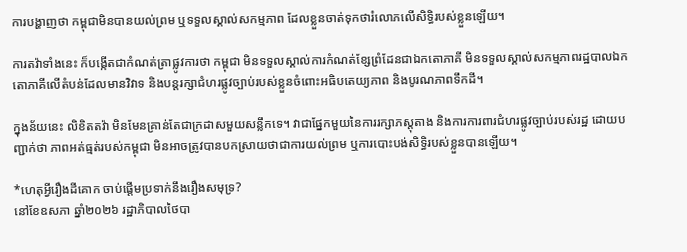ការបង្ហាញថា កម្ពុជាមិនបានយល់ព្រម ឬទទួលស្គាល់សកម្មភាព ដែលខ្លួនចាត់ទុកថារំលោភលើសិទ្ធិរបស់ខ្លួនឡើយ។

ការតវ៉ាទាំងនេះ ក៏បង្កើតជាកំណត់ត្រាផ្លូវការថា កម្ពុជា មិនទទួលស្គាល់ការកំណត់ខ្សែព្រំដែនជាឯកតោភាគី មិនទទួលស្គាល់សកម្មភាពរដ្ឋបាលឯកតោភាគីលើតំបន់ដែលមានវិវាទ និងបន្តរក្សាជំហរផ្លូវច្បាប់របស់ខ្លួនចំពោះអធិបតេយ្យភាព និងបូរណភាពទឹកដី។

ក្នុងន័យនេះ លិខិតតវ៉ា មិនមែនគ្រាន់តែជាក្រដាសមួយសន្លឹកទេ។ វាជាផ្នែកមួយនៃការរក្សាភស្តុតាង និងការការពារជំហរផ្លូវច្បាប់របស់រដ្ឋ ដោយបញ្ជាក់ថា ភាពអត់ធ្មត់របស់កម្ពុជា មិនអាចត្រូវបានបកស្រាយថាជាការយល់ព្រម ឬការបោះបង់សិទ្ធិរបស់ខ្លួនបានឡើយ។

*ហេតុអ្វីរឿងដីគោក ចាប់ផ្តើមប្រទាក់នឹងរឿងសមុទ្រ?
នៅខែឧសភា ឆ្នាំ២០២៦ រដ្ឋាភិបាលថៃបា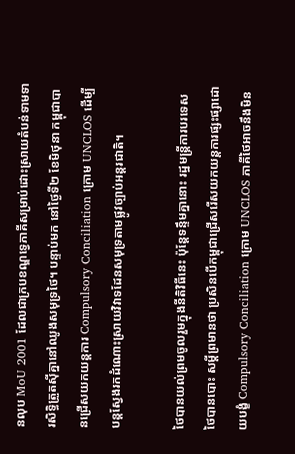នលុប MoU 2001 ដែលជាក្របខណ្ឌទ្វេភាគីសម្រាប់ដោះស្រាយតំបន់ទាមទារសិទ្ធិត្រួតស៊ីគ្នានៅឈូងសមុទ្រថៃ។ បន្ទាប់មក នៅថ្ងៃទី២ ខែមិថុនា កម្ពុជាបានជ្រើសយកយន្តការ Compulsory Conciliation ក្រោម UNCLOS ដើម្បីបន្តស្វែងរកដំណោះស្រាយវិវាទដែនសមុទ្រតាមផ្លូវច្បាប់អន្តរជាតិ។

ថៃបានយល់ព្រមចូលរួមក្នុងនីតិវិធីនេះ ប៉ុន្តែទន្ទឹមគ្នានោះ រដ្ឋមន្ត្រីការបរទេសថៃបានបោះ សម្តីព្រមានថា ប្រសិនបើកម្ពុជាជ្រើសរើសយកយន្តការផ្សះផ្សាដោយបង្ខំ Compulsory Conciliation ក្រោម UNCLOS ភាគីថៃអាចនឹងមិន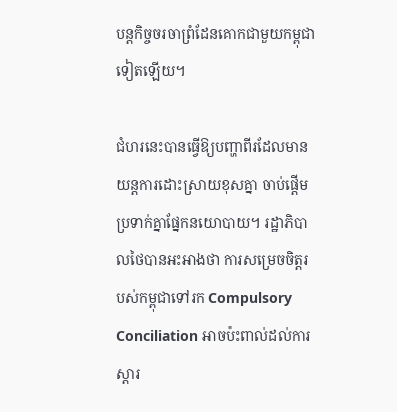បន្តកិច្ចចរចាព្រំដែនគោកជាមួយកម្ពុជាទៀតឡើយ។

ជំហរនេះបានធ្វើឱ្យបញ្ហាពីរដែលមានយន្តការដោះស្រាយខុសគ្នា ចាប់ផ្តើមប្រទាក់គ្នាផ្នែកនយោបាយ។ រដ្ឋាភិបាលថៃបានអះអាងថា ការសម្រេចចិត្តរបស់កម្ពុជាទៅរក Compulsory Conciliation អាចប៉ះពាល់ដល់ការស្ដារ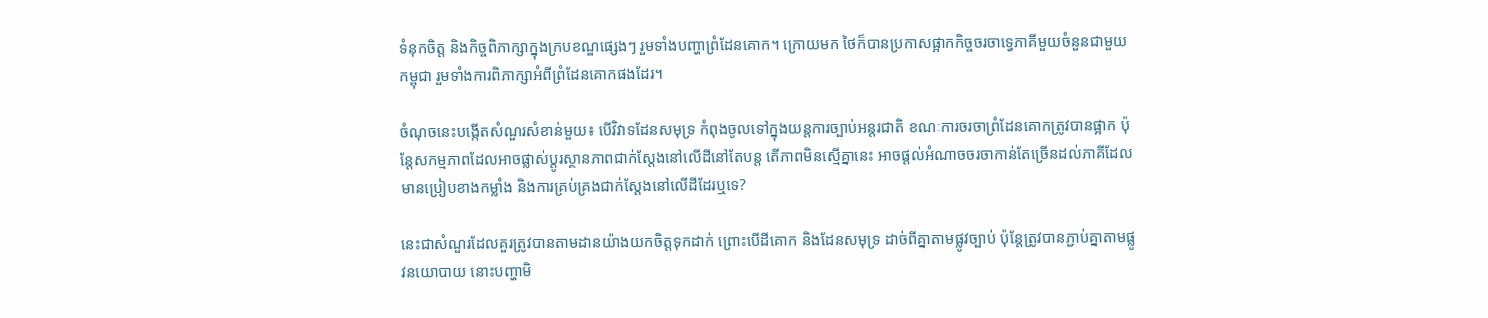ទំនុកចិត្ត និងកិច្ចពិភាក្សាក្នុងក្របខណ្ឌផ្សេងៗ រួមទាំងបញ្ហាព្រំដែនគោក។ ក្រោយមក ថៃក៏បានប្រកាសផ្អាកកិច្ចចរចាទ្វេភាគីមួយចំនួនជាមួយកម្ពុជា រួមទាំងការពិភាក្សាអំពីព្រំដែនគោកផងដែរ។

ចំណុចនេះបង្កើតសំណួរសំខាន់មួយ៖ បើវិវាទដែនសមុទ្រ កំពុងចូលទៅក្នុងយន្តការច្បាប់អន្តរជាតិ ខណៈការចរចាព្រំដែនគោកត្រូវបានផ្អាក ប៉ុន្តែសកម្មភាពដែលអាចផ្លាស់ប្តូរស្ថានភាពជាក់ស្តែងនៅលើដីនៅតែបន្ត តើភាពមិនស្មើគ្នានេះ អាចផ្តល់អំណាចចរចាកាន់តែច្រើនដល់ភាគីដែលមានប្រៀបខាងកម្លាំង និងការគ្រប់គ្រងជាក់ស្តែងនៅលើដីដែរឬទេ?

នេះជាសំណួរដែលគួរត្រូវបានតាមដានយ៉ាងយកចិត្តទុកដាក់ ព្រោះបើដីគោក និងដែនសមុទ្រ ដាច់ពីគ្នាតាមផ្លូវច្បាប់ ប៉ុន្តែត្រូវបានភ្ជាប់គ្នាតាមផ្លូវនយោបាយ នោះបញ្ហាមិ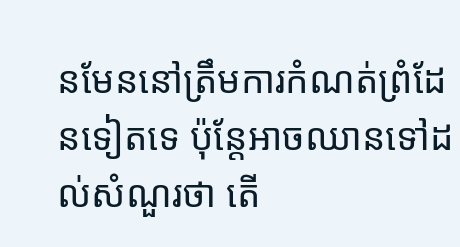នមែននៅត្រឹមការកំណត់ព្រំដែនទៀតទេ ប៉ុន្តែអាចឈានទៅដល់សំណួរថា តើ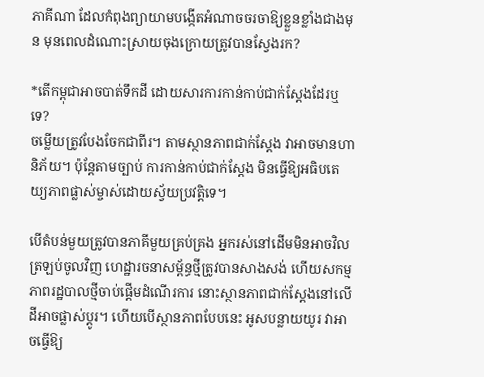ភាគីណា ដែលកំពុងព្យាយាមបង្កើតអំណាចចរចាឱ្យខ្លួនខ្លាំងជាងមុន មុនពេលដំណោះស្រាយចុងក្រោយត្រូវបានស្វែងរក?

*តើកម្ពុជាអាចបាត់ទឹកដី ដោយសារការកាន់កាប់ជាក់ស្តែងដែរឬទេ?
ចម្លើយត្រូវបែងចែកជាពីរ។ តាមស្ថានភាពជាក់ស្តែង វាអាចមានហានិភ័យ។ ប៉ុន្តែតាមច្បាប់ ការកាន់កាប់ជាក់ស្តែង មិនធ្វើឱ្យអធិបតេយ្យភាពផ្លាស់ម្ចាស់ដោយស្វ័យប្រវត្តិទេ។

បើតំបន់មួយត្រូវបានភាគីមួយគ្រប់គ្រង អ្នករស់នៅដើមមិនអាចវិលត្រឡប់ចូលវិញ ហេដ្ឋារចនាសម្ព័ន្ធថ្មីត្រូវបានសាងសង់ ហើយសកម្មភាពរដ្ឋបាលថ្មីចាប់ផ្តើមដំណើរការ នោះស្ថានភាពជាក់ស្តែងនៅលើដីអាចផ្លាស់ប្តូរ។ ហើយបើស្ថានភាពបែបនេះ អូសបន្លាយយូរ វាអាចធ្វើឱ្យ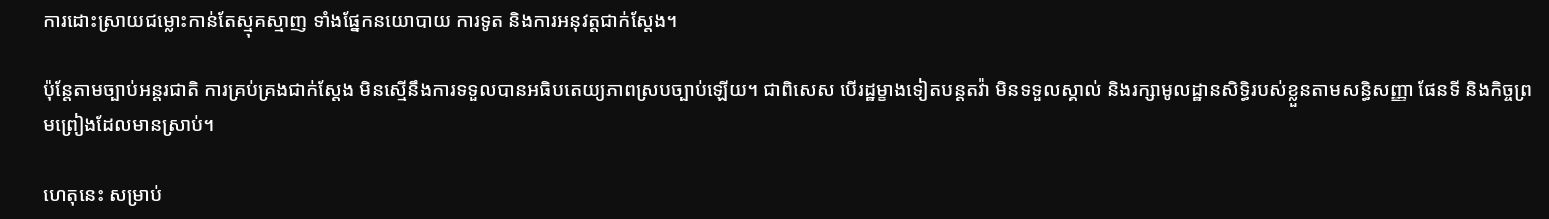ការដោះស្រាយជម្លោះកាន់តែស្មុគស្មាញ ទាំងផ្នែកនយោបាយ ការទូត និងការអនុវត្តជាក់ស្តែង។

ប៉ុន្តែតាមច្បាប់អន្តរជាតិ ការគ្រប់គ្រងជាក់ស្តែង មិនស្មើនឹងការទទួលបានអធិបតេយ្យភាពស្របច្បាប់ឡើយ។ ជាពិសេស បើរដ្ឋម្ខាងទៀតបន្តតវ៉ា មិនទទួលស្គាល់ និងរក្សាមូលដ្ឋានសិទ្ធិរបស់ខ្លួនតាមសន្ធិសញ្ញា ផែនទី និងកិច្ចព្រមព្រៀងដែលមានស្រាប់។

ហេតុនេះ សម្រាប់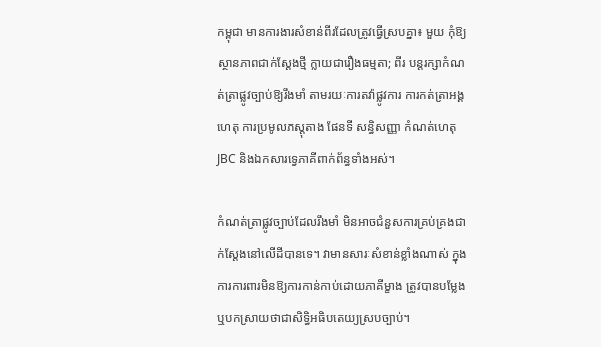កម្ពុជា មានការងារសំខាន់ពីរដែលត្រូវធ្វើស្របគ្នា៖ មួយ កុំឱ្យស្ថានភាពជាក់ស្តែងថ្មី ក្លាយជារឿងធម្មតា; ពីរ បន្តរក្សាកំណត់ត្រាផ្លូវច្បាប់ឱ្យរឹងមាំ តាមរយៈការតវ៉ាផ្លូវការ ការកត់ត្រាអង្គហេតុ ការប្រមូលភស្តុតាង ផែនទី សន្ធិសញ្ញា កំណត់ហេតុ JBC និងឯកសារទ្វេភាគីពាក់ព័ន្ធទាំងអស់។

កំណត់ត្រាផ្លូវច្បាប់ដែលរឹងមាំ មិនអាចជំនួសការគ្រប់គ្រងជាក់ស្តែងនៅលើដីបានទេ។ វាមានសារៈសំខាន់ខ្លាំងណាស់ ក្នុងការការពារមិនឱ្យការកាន់កាប់ដោយភាគីម្ខាង ត្រូវបានបម្លែង ឬបកស្រាយថាជាសិទ្ធិអធិបតេយ្យស្របច្បាប់។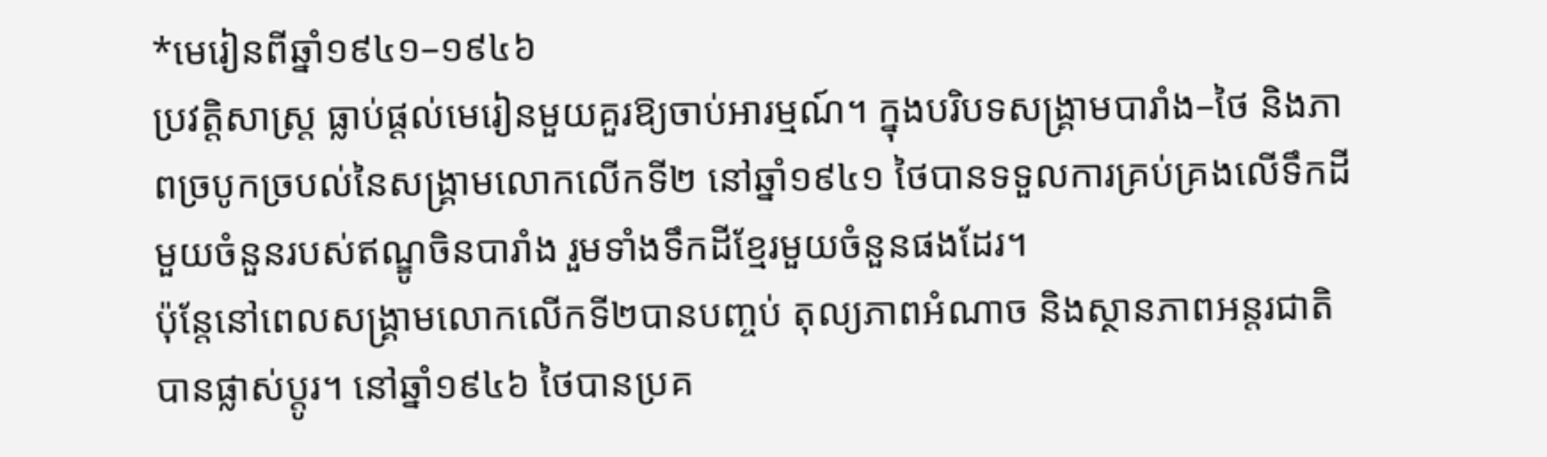*មេរៀនពីឆ្នាំ១៩៤១–១៩៤៦
ប្រវត្តិសាស្ត្រ ធ្លាប់ផ្តល់មេរៀនមួយគួរឱ្យចាប់អារម្មណ៍។ ក្នុងបរិបទសង្គ្រាមបារាំង–ថៃ និងភាពច្របូកច្របល់នៃសង្គ្រាមលោកលើកទី២ នៅឆ្នាំ១៩៤១ ថៃបានទទួលការគ្រប់គ្រងលើទឹកដីមួយចំនួនរបស់ឥណ្ឌូចិនបារាំង រួមទាំងទឹកដីខ្មែរមួយចំនួនផងដែរ។
ប៉ុន្តែនៅពេលសង្គ្រាមលោកលើកទី២បានបញ្ចប់ តុល្យភាពអំណាច និងស្ថានភាពអន្តរជាតិបានផ្លាស់ប្តូរ។ នៅឆ្នាំ១៩៤៦ ថៃបានប្រគ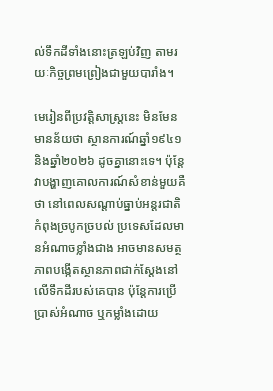ល់ទឹកដីទាំងនោះត្រឡប់វិញ តាមរយៈកិច្ចព្រមព្រៀងជាមួយបារាំង។

មេរៀនពីប្រវត្តិសាស្ត្រនេះ មិនមែនមានន័យថា ស្ថានការណ៍ឆ្នាំ១៩៤១ និងឆ្នាំ២០២៦ ដូចគ្នានោះទេ។ ប៉ុន្តែវាបង្ហាញគោលការណ៍សំខាន់មួយគឺថា នៅពេលសណ្តាប់ធ្នាប់អន្តរជាតិកំពុងច្របូកច្របល់ ប្រទេសដែលមានអំណាចខ្លាំងជាង អាចមានសមត្ថភាពបង្កើតស្ថានភាពជាក់ស្តែងនៅលើទឹកដីរបស់គេបាន ប៉ុន្តែការប្រើប្រាស់អំណាច ឬកម្លាំងដោយ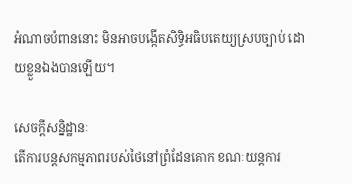អំណាចបំពាននោះ មិនអាចបង្កើតសិទ្ធិអធិបតេយ្យស្របច្បាប់ ដោយខ្លួនឯងបានឡើយ។

សេចក្តីសន្និដ្ឋានៈ
តើការបន្តសកម្មភាពរបស់ថៃនៅព្រំដែនគោក ខណៈយន្តការ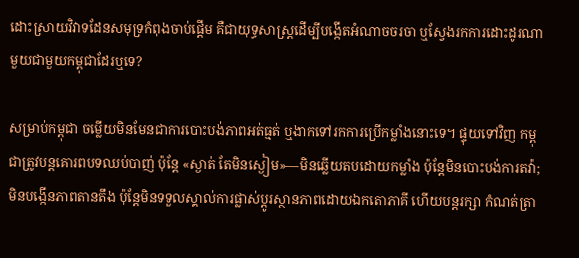ដោះស្រាយវិវាទដែនសមុទ្រកំពុងចាប់ផ្តើម គឺជាយុទ្ធសាស្ត្រដើម្បីបង្កើតអំណាចចរចា ឬស្វែងរកការដោះដូរណាមួយជាមួយកម្ពុជាដែរឬទេ?

សម្រាប់កម្ពុជា ចម្លើយមិនមែនជាការបោះបង់ភាពអត់ធ្មត់ ឬងាកទៅរកការប្រើកម្លាំងនោះទេ។ ផ្ទុយទៅវិញ កម្ពុជាត្រូវបន្តគោរពបទឈប់បាញ់ ប៉ុន្តែ «ស្ងាត់ តែមិនស្ងៀម»—មិនឆ្លើយតបដោយកម្លាំង ប៉ុន្តែមិនបោះបង់ការតវ៉ា; មិនបង្កើនភាពតានតឹង ប៉ុន្តែមិនទទួលស្គាល់ការផ្លាស់ប្តូរស្ថានភាពដោយឯកតោភាគី ហើយបន្តរក្សា កំណត់ត្រា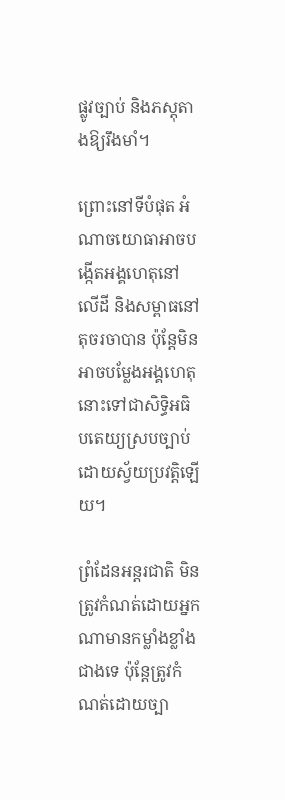ផ្លូវច្បាប់ និងភស្តុតាងឱ្យរឹងមាំ។

ព្រោះនៅទីបំផុត អំណាចយោធាអាចបង្កើតអង្គហេតុនៅលើដី និងសម្ពាធនៅតុចរចាបាន ប៉ុន្តែមិនអាចបម្លែងអង្គហេតុនោះទៅជាសិទ្ធិអធិបតេយ្យស្របច្បាប់ដោយស្វ័យប្រវត្តិឡើយ។

ព្រំដែនអន្តរជាតិ មិនត្រូវកំណត់ដោយអ្នកណាមានកម្លាំងខ្លាំងជាងទេ ប៉ុន្តែត្រូវកំណត់ដោយច្បា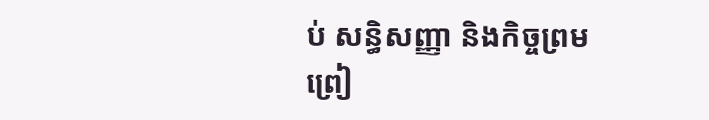ប់ សន្ធិសញ្ញា និងកិច្ចព្រមព្រៀ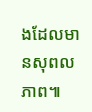ងដែលមានសុពលភាព៕